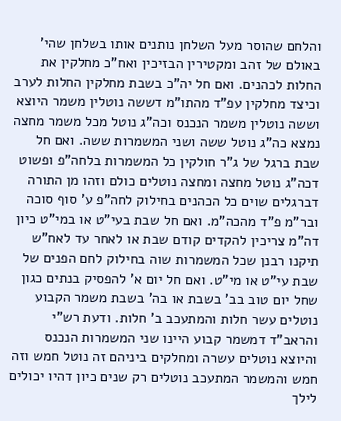והלחם שהוסר מעל השלחן נותנים אותו בשלחן שהי' באולם של זהב ומקטירין הבזיכין ואח"כ מחלקין את החלות לכהנים. ואם חל יה"כ בשבת מחלקין החלות לערב וכיצד מחלקין עפ"ד מהתו"מ דששה נוטלין משמר היוצא וששה נוטלין משמר הנכנס וכה"ג נוטל מכל משמר מחצה נמצא כה"ג נוטל ששה ושני המשמרות ששה. ואם חל שבת ברגל של ג"ר חולקין כל המשמרות בלחה"פ ופשוט דכה"ג נוטל מחצה ומחצה נוטלים כולם וזהו מן התורה דברגלים שוים כל הכהנים בחילוק לחה"פ ע' סוף סוכה ובר"מ פ"ד מהכה"מ. ואם חל שבת בעי"ט או במי"ט כיון דה"מ צריכין להקדים קודם שבת או לאחר עד לאח"ש תיקנו רבנן שכל המשמרות שוה בחילוק לחם הפנים של שבת עי"ט או מי"ט. ואם חל יום א' להפסיק בנתים כגון שחל יום טוב בב' בשבת או בה' בשבת משמר הקבוע נוטלים עשר חלות והמתעכב ב' חלות. ודעת רש"י והראב"ד דמשמר קבוע היינו שני המשמרות הנכנס והיוצא נוטלים עשרה ומחלקים ביניהם זה נוטל חמש וזה חמש והמשמר המתעכב נוטלים רק שנים כיון דהיו יכולים לילך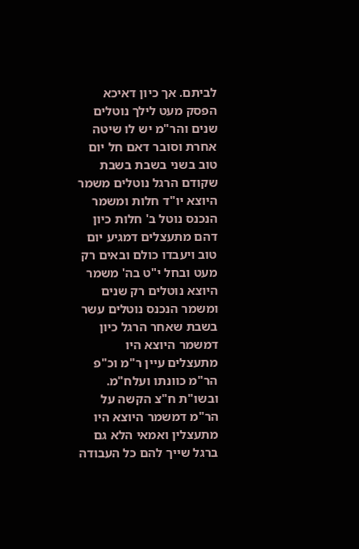לביתם. אך כיון דאיכא הפסק מעט לילך נוטלים שנים והר"מ יש לו שיטה אחרת וסובר דאם חל יום טוב בשני בשבת בשבת שקודם הרגל נוטלים משמר היוצא יו"ד חלות ומשמר הנכנס נוטל ב' חלות כיון דהם מתעצלים דמגיע יום טוב ויעבדו כולם ובאים רק מעט ובחל י"ט בה' משמר היוצא נוטלים רק שנים ומשמר הנכנס נוטלים עשר בשבת שאחר הרגל כיון דמשמר היוצא היו מתעצלים עיין ר"מ וכ"פ הר"מ כוונתו ועלח"מ. ובשו"ת ח"צ הקשה על הר"מ דמשמר היוצא היו מתעצלין ואמאי הלא גם ברגל שייך להם כל העבודה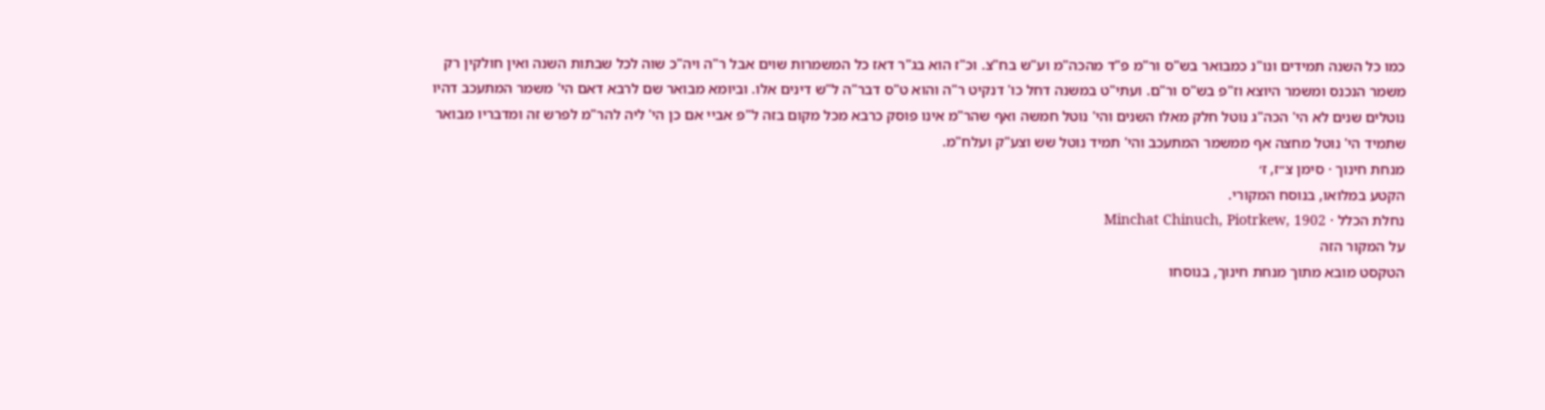כמו כל השנה תמידים ונו"נ כמבואר בש"ס ור"מ פ"ד מהכה"מ וע"ש בח"צ. וכ"ז הוא בג"ר דאז כל המשמרות שוים אבל ר"ה ויה"כ שוה לכל שבתות השנה ואין חולקין רק משמר הנכנס ומשמר היוצא וז"פ בש"ס ור"ם. ועתי"ט במשנה דחל כו' דנקיט ר"ה והוא ט"ס דבר"ה ל"ש דינים אלו. וביומא מבואר שם לרבא דאם הי' משמר המתעכב דהיו נוטלים שנים לא הי' הכה"ג נוטל חלק מאלו השנים והי' נוטל חמשה ואף שהר"מ אינו פוסק כרבא מכל מקום בזה ל"פ אביי אם כן הי' ליה להר"מ לפרש זה ומדבריו מבואר שתמיד הי' נוטל מחצה אף ממשמר המתעכב והי' תמיד נוטל שש וצע"ק ועלח"מ.
מנחת חינוך · סימן צ״ז, ז׳
הקטע במלואו, בנוסח המקורי.
נחלת הכלל · Minchat Chinuch, Piotrkew, 1902
על המקור הזה
הטקסט מובא מתוך מנחת חינוך, בנוסחו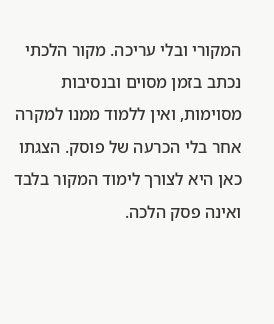המקורי ובלי עריכה. מקור הלכתי נכתב בזמן מסוים ובנסיבות מסוימות, ואין ללמוד ממנו למקרה אחר בלי הכרעה של פוסק. הצגתו כאן היא לצורך לימוד המקור בלבד ואינה פסק הלכה.